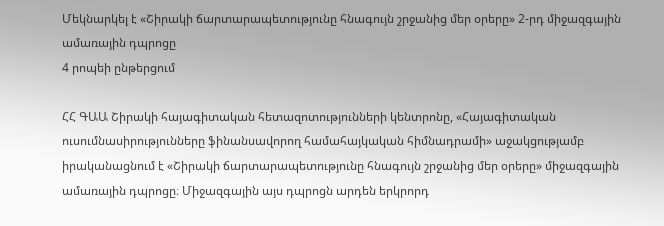Մեկնարկել է «Շիրակի ճարտարապետությունը հնագույն շրջանից մեր օրերը» 2-րդ միջազգային ամառային դպրոցը
4 րոպեի ընթերցում

ՀՀ ԳԱԱ Շիրակի հայագիտական հետազոտությունների կենտրոնը, «Հայագիտական ուսումնասիրությունները ֆինանսավորող համահայկական հիմնադրամի» աջակցությամբ իրականացնում է «Շիրակի ճարտարապետությունը հնագույն շրջանից մեր օրերը» միջազգային ամառային դպրոցը։ Միջազգային այս դպրոցն արդեն երկրորդ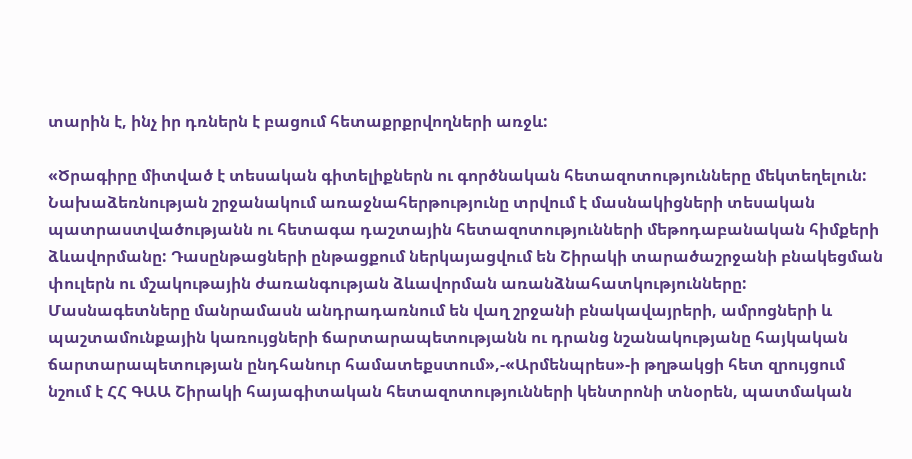տարին է, ինչ իր դռներն է բացում հետաքրքրվողների առջև:

«Ծրագիրը միտված է տեսական գիտելիքներն ու գործնական հետազոտությունները մեկտեղելուն: Նախաձեռնության շրջանակում առաջնահերթությունը տրվում է մասնակիցների տեսական պատրաստվածությանն ու հետագա դաշտային հետազոտությունների մեթոդաբանական հիմքերի ձևավորմանը: Դասընթացների ընթացքում ներկայացվում են Շիրակի տարածաշրջանի բնակեցման փուլերն ու մշակութային ժառանգության ձևավորման առանձնահատկությունները: Մասնագետները մանրամասն անդրադառնում են վաղ շրջանի բնակավայրերի, ամրոցների և պաշտամունքային կառույցների ճարտարապետությանն ու դրանց նշանակությանը հայկական ճարտարապետության ընդհանուր համատեքստում»,-«Արմենպրես»-ի թղթակցի հետ զրույցում նշում է ՀՀ ԳԱԱ Շիրակի հայագիտական հետազոտությունների կենտրոնի տնօրեն, պատմական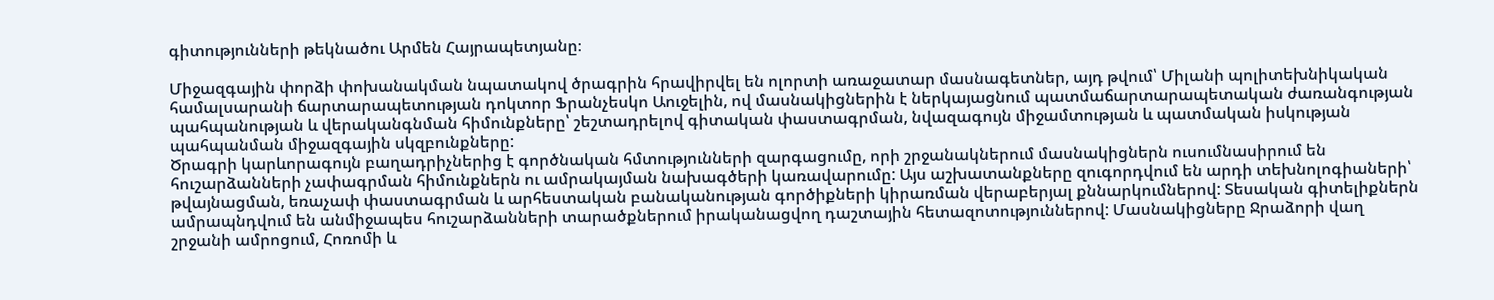գիտությունների թեկնածու Արմեն Հայրապետյանը։

Միջազգային փորձի փոխանակման նպատակով ծրագրին հրավիրվել են ոլորտի առաջատար մասնագետներ, այդ թվում՝ Միլանի պոլիտեխնիկական համալսարանի ճարտարապետության դոկտոր Ֆրանչեսկո Աուջելին, ով մասնակիցներին է ներկայացնում պատմաճարտարապետական ժառանգության պահպանության և վերականգնման հիմունքները՝ շեշտադրելով գիտական փաստագրման, նվազագույն միջամտության և պատմական իսկության պահպանման միջազգային սկզբունքները:
Ծրագրի կարևորագույն բաղադրիչներից է գործնական հմտությունների զարգացումը, որի շրջանակներում մասնակիցներն ուսումնասիրում են հուշարձանների չափագրման հիմունքներն ու ամրակայման նախագծերի կառավարումը: Այս աշխատանքները զուգորդվում են արդի տեխնոլոգիաների՝ թվայնացման, եռաչափ փաստագրման և արհեստական բանականության գործիքների կիրառման վերաբերյալ քննարկումներով: Տեսական գիտելիքներն ամրապնդվում են անմիջապես հուշարձանների տարածքներում իրականացվող դաշտային հետազոտություններով: Մասնակիցները Ջրաձորի վաղ շրջանի ամրոցում, Հոռոմի և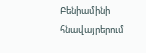Բենիամինի հնավայրերում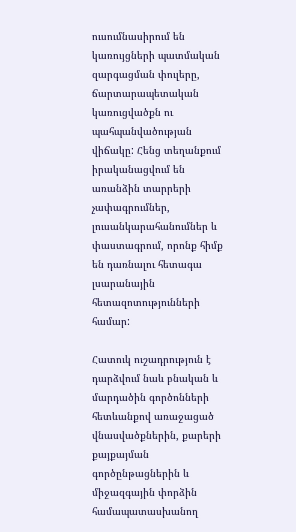ուսումնասիրում են կառույցների պատմական զարգացման փուլերը, ճարտարապետական կառուցվածքն ու պահպանվածության վիճակը: Հենց տեղանքում իրականացվում են առանձին տարրերի չափագրումներ, լուսանկարահանումներ և փաստագրում, որոնք հիմք են դառնալու հետագա լսարանային հետազոտությունների համար:

Հատուկ ուշադրություն է դարձվում նաև բնական և մարդածին գործոնների հետևանքով առաջացած վնասվածքներին, քարերի քայքայման գործընթացներին և միջազգային փորձին համապատասխանող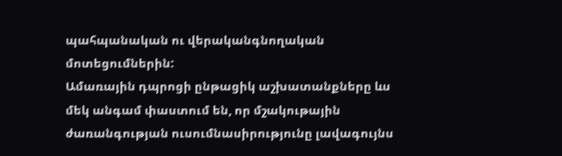պահպանական ու վերականգնողական մոտեցումներին:
Ամառային դպրոցի ընթացիկ աշխատանքները ևս մեկ անգամ փաստում են, որ մշակութային ժառանգության ուսումնասիրությունը լավագույնս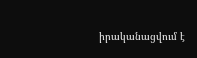իրականացվում է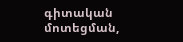գիտական մոտեցման,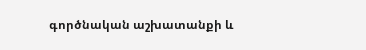գործնական աշխատանքի և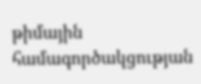թիմային համագործակցության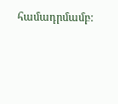համադրմամբ: